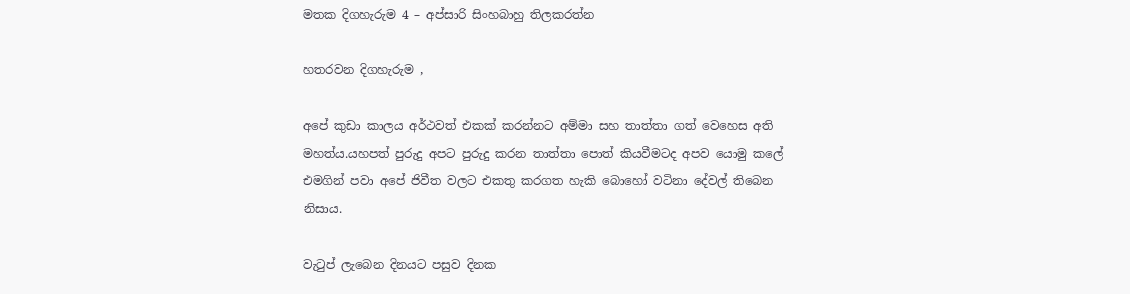මතක දිගහැරුම 4 – අප්සාරි සිංහබාහු තිලකරත්න

හතරවන දිගහැරුම ,

අපේ කුඩා කාලය අර්ථවත් එකක් කරන්නට අම්මා සහ තාත්තා ගත් වෙහෙස අති මහත්ය.යහපත් පුරුදු අපට පුරුදු කරන තාත්තා පොත් කියවීමටද අපව යොමු කලේ එමගින් පවා අපේ ජිවීත වලට එකතු කරගත හැකි බොහෝ වටිනා දේවල් තිබෙන නිසාය.

වැටුප් ලැබෙන දිනයට පසුව දිනක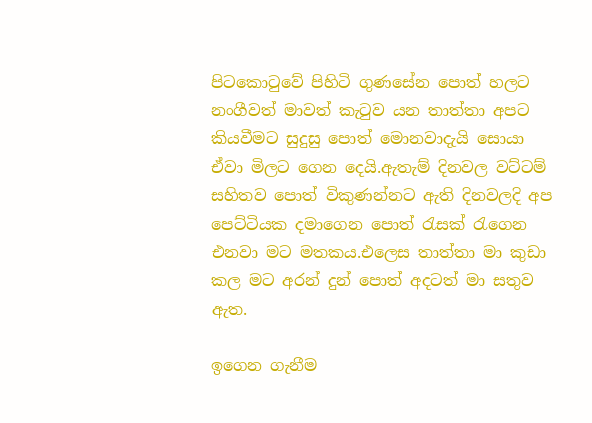පිටකොටුවේ පිහිටි ගුණසේන පොත් හලට නංගීවත් මාවත් කැටුව ‍යන තාත්තා අපට කියවීමට සුදුසු පොත් මොනවාදැයි සොයා ඒවා මිලට ගෙන දෙයි.ඇතැම් දිනවල වට්ටම් සහිතව පොත් විකුණන්නට ඇති දිනවලදි අප පෙට්ටියක දමාගෙන පොත් රැසක් රැගෙන එනවා මට මතකය.එලෙස තාත්තා මා කුඩා කල මට අරන් දුන් පොත් අදටත් මා සතුව ඇත.

ඉගෙන ගැනීම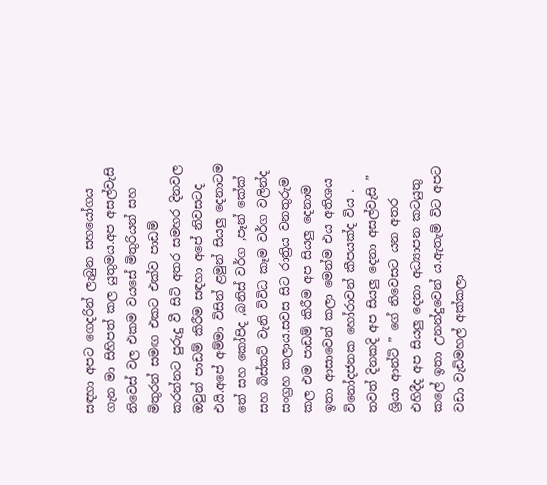සඳහා අපට ගෙදරින් ලැබුන සහයෝගය ගැන මා සිහිපත් කල යුතුමය.අප අසල්වැසි නිවෙස් වල එකම වයසේ මිතුරියන් සහ මිතුරන් සමඟ එකට එක්ව පාඩම් කරන්නට පුරුදු වී සිටි අතර සමහර දිනවල ඔවුන් පාඩම් කිරීම සඳහා අපේ නිවසටද එයි.අපේ අම්මා විසින් ළමුන් සියලු දෙනාටම තේ සහ කෝපිද ,බනිස් වර්ග ,පෑන් කේක් සහ බිස්කට් වැනි විවිධ කෑම වර්ග වලින්ද සංග්‍රහ කලාය.සවස සිට රාත්‍රිය වනතුරුම කල එම පාඩම් කිරීම අප සියලු දෙනාම ඉතා ආසාවෙන් කලා මෙන්ම එය අතිශය විනෝදජනක හෝරාවන් කීපයක්ද විය . තවත් දිනකදි අප සියලු දෙනා අසල්වැසි ” ශ්‍රියා ආන්ටි ” ගේ නිවෙසට යන අතර එහිදීද අප සියලු දෙනා අධ්‍යාපන කටයුතු කලේ ඉතා උනන්දුවෙන් ය.ඇතැම් විට අපට වඩා වැඩිමහල් අක්කලා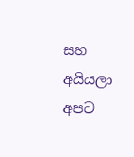සහ අයියලා අපට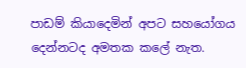පාඩම් කියාදෙමින් අපට සහයෝගය දෙන්නටද අමතක කලේ නැත.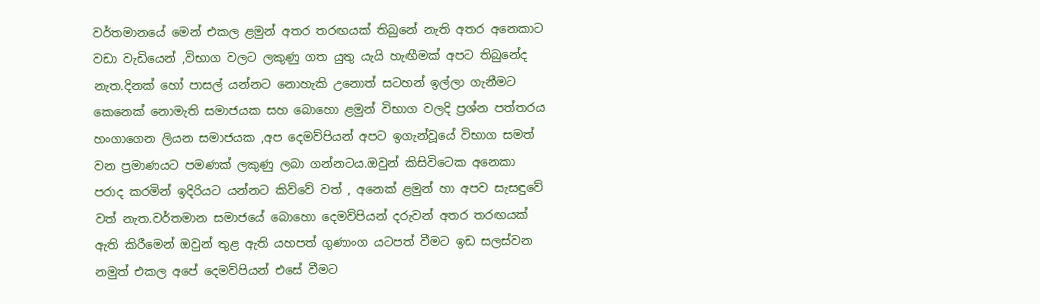වර්තමානයේ මෙන් එකල ළමුන් අතර තරඟයක් තිබුනේ නැති අතර අනෙකාට වඩා වැඩියෙන් ,විභාග වලට ලකුණු ගත යුතු යැයි හැඟීමක් අපට තිබුනේද නැත.දිනක් හෝ පාසල් යන්නට නොහැකි උනොත් සටහන් ඉල්ලා ගැනීමට කෙනෙක් නොමැති සමාජයක සහ බොහො ළමුන් විභාග වලදි ප්‍රශ්න පත්තරය හංගාගෙන ලියන සමාජයක ,අප දෙමව්පියන් අපට ඉගැන්වූයේ විභාග සමත් වන ප්‍රමාණයට පමණක් ලකුණු ලබා ගන්නටය.ඔවුන් කිසිවිටෙක අනෙකා පරාද කරමින් ඉදිරියට යන්නට කිව්වේ වත් , අනෙක් ළමුන් හා අපව සැසඳුවේ වත් නැත.වර්තමාන සමාජයේ බොහො දෙමව්පියන් දරුවන් අතර තරඟයක් ඇති කිරීමෙන් ඔවුන් තුළ ඇති යහපත් ගුණාංග යටපත් වීමට ඉඩ සලස්වන නමුත් එකල අපේ දෙමව්පියන් එසේ වීමට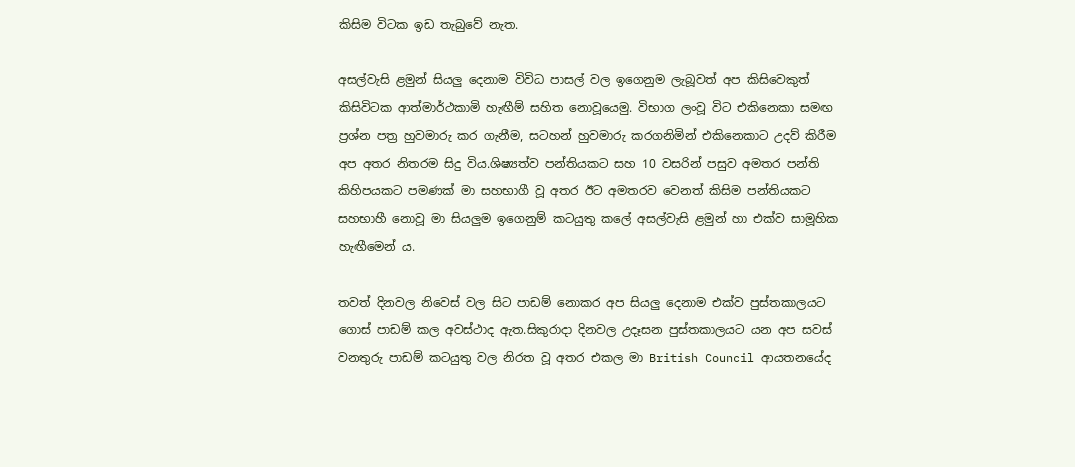කිසිම විටක ඉඩ තැබුවේ නැත.

අසල්වැසි ළමුන් සියලු දෙනාම විවිධ පාසල් වල ඉගෙනුම ලැබූවත් අප කිසිවෙකුත් කිසිවිටක ආත්මාර්ථකාමි හැඟීම් සහිත නොවූයෙමු. විභාග ලංවූ විට එකිනෙකා සමඟ ප්‍රශ්න පත්‍ර හුවමාරු කර ගැනීම, සටහන් හුවමාරු කරගනිමින් එකිනෙකාට උදව් කිරීම අප අතර නිතරම සිදු විය.ශිෂ්‍යත්ව පන්තියකට සහ 10 වසරින් පසුව අමතර පන්ති කිහිපයකට පමණක් මා සහභාගී වූ අතර ඊට අමතරව වෙනත් කිසිම පන්තියකට සහභාහී නොවූ මා සියලුම ඉගෙනුම් කටයුතු කලේ අසල්වැසි ළමුන් හා එක්ව සාමූහික හැඟීමෙන් ය.

තවත් දිනවල නිවෙස් වල සිට පාඩම් නොකර අප සියලු දෙනාම එක්ව පුස්තකාලයට ගොස් පාඩම් කල අවස්ථාද ඇත.සිකුරාදා දිනවල උදෑසන පුස්තකාලයට යන අප සවස් වනතුරු පාඩම් කටයුතු වල නිරත වූ අතර එකල මා British Council ආයතනයේද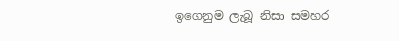ඉගෙනුම ලැබූ නිසා සමහර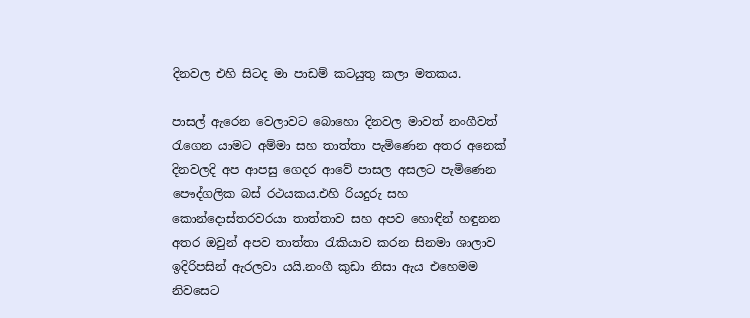දිනවල එහි සිටද මා පාඩම් කටයුතු කලා මතකය.

පාසල් ඇරෙන වෙලාවට බොහො දිනවල මාවත් නංගීවත් රැගෙන යාමට අම්මා සහ තාත්තා පැමිණෙන අතර අනෙක් දිනවලදි අප ආපසු ගෙදර ආවේ පාසල අසලට පැමිණෙන පෞද්ගලික බස් රථයකය.එහි රියදුරු සහ කොන්දොස්තරවරයා තාත්තාව සහ අපව හොඳින් හඳුනන අතර ඔවුන් අපව තාත්තා රැකියාව කරන සිනමා ශාලාව ඉදිරිපසින් ඇරලවා යයි.නංගී කුඩා නිසා ඇය එහෙමම නිවසෙට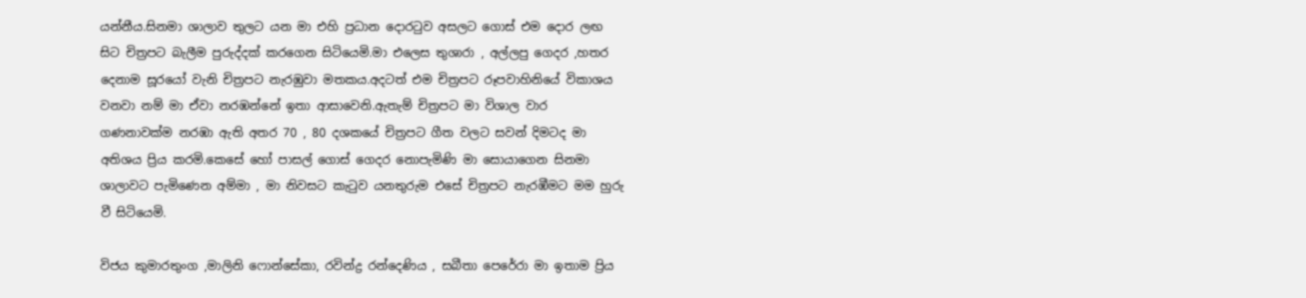යන්නීය.සිනමා ශාලාව තුලට යන මා එහි ප්‍රධාන දොරටුව අසලට ගොස් එම දොර ලඟ සිට චිත්‍රපට බැලීම පුරුද්දක් කරගෙන සිටියෙමි.මා එලෙස තුශාරා , අල්ලපු ගෙදර ,හතර දෙනාම සූරයෝ වැනි චිත්‍රපට නැරඹුවා මතකය.අදටත් එම චිත්‍රපට රූපවාහිනියේ විකාශය වනවා නම් මා ඒවා නරඹන්නේ ඉතා ආසාවෙනි.ඇතැම් චිත්‍රපට මා විශාල වාර ගණනාවක්ම නරඹා ඇති අතර 70 , 80 දශකයේ චිත්‍රපට ගීත වලට සවන් දිමටද මා අතිශය ප්‍රිය කරමි.කෙසේ හෝ පාසල් ගොස් ගෙදර නොපැමිණි මා සොයාගෙන සිනමා ශාලාවට පැමිණෙන අම්මා , මා නිවසට කැටුව යනතුරුම එසේ චිත්‍රපට නැරඹීමට මම හුරු වී සිටියෙමි.

විජය කුමාරතුංග ,මාලිනි ෆොන්සේකා, රවින්ද්‍ර රන්දෙණිය , සබීතා පෙරේරා මා ඉතාම ප්‍රිය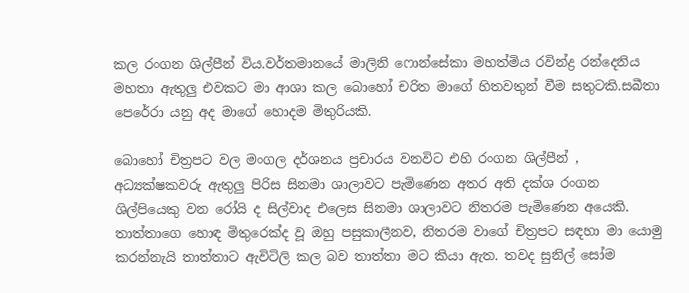කල රංගන ශිල්පීන් විය.වර්තමානයේ මාලිනි ෆොන්සේකා මහත්මිය රවින්ද්‍ර රන්දෙනිය මහතා ඇතුලු එවකට මා ආශා කල බොහෝ චරිත මාගේ හිතවතුන් වීම සතුටකි.සබීතා පෙරේරා යනු අද මාගේ හොදම මිතුරියකි.

බොහෝ චිත්‍රපට වල මංගල දර්ශනය ප්‍රචාරය වනවිට එහි රංගන ශිල්පීන් , අධ්‍යක්ෂකවරු ඇතුලු පිරිස සිනමා ශාලාවට පැමිණෙන අතර අති දක්ශ රංගන ශිල්පියෙකු වන රෝයි ද සිල්වාද එලෙස සිනමා ශාලාවට නිතරම පැමිණෙන අයෙකි. තාත්තාගෙ හොඳ මිතුරෙක්ද වූ ඔහු පසුකාලීනව, නිතරම වාගේ චිත්‍රපට සඳහා මා යොමු කරන්නැයි තාත්තාට ඇවිටිලි කල බව තාත්තා මට කියා ඇත. තවද සුනිල් සෝම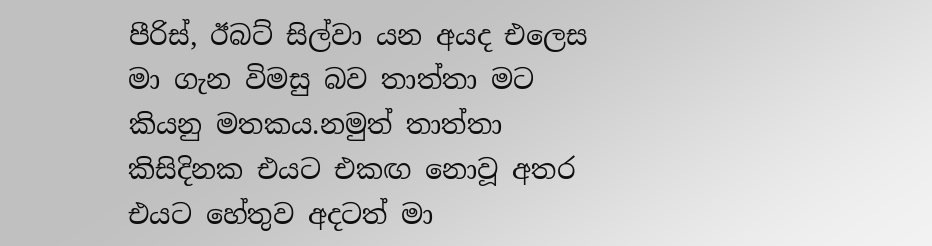පීරිස්, ඊබට් සිල්වා යන අයද එලෙස මා ගැන විමසු බව තාත්තා මට කියනු මතකය.නමුත් තාත්තා කිසිදිනක එයට එකඟ නොවූ අතර එයට හේතුව අදටත් මා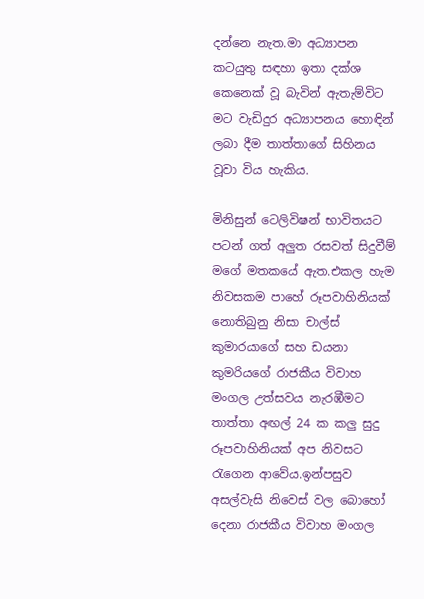දන්නෙ නැත.මා අධ්‍යාපන කටයුතු සඳහා ඉතා දක්ශ කෙනෙක් වූ බැවින් ඇතැම්විට මට වැඩිදුර අධ්‍යාපනය හොඳින් ලබා දීම තාත්තාගේ සිහිනය වූවා විය හැකිය.

මිනිසුන් ටෙලිවිෂන් භාවිතයට පටන් ගත් අලුත රසවත් සිදුවීම් මගේ මතකයේ ඇත.එකල හැම නිවසකම පාහේ රූපවාහිනියක් නොතිබුනු නිසා චාල්ස් කුමාරයාගේ සහ ඩයනා කුමරියගේ රාජකීය විවාහ මංගල උත්සවය නැරඹීමට තාත්තා අඟල් 24 ක කලු සුදු රූපවාහිනියක් අප නිවසට රැගෙන ආවේය.ඉන්පසුව අසල්වැසි නිවෙස් වල බොහෝ දෙනා රාජකීය විවාහ මංගල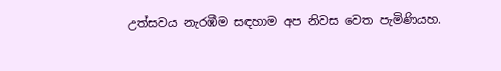උත්සවය නැරඹීම සඳහාම අප නිවස වෙත පැමිණියහ.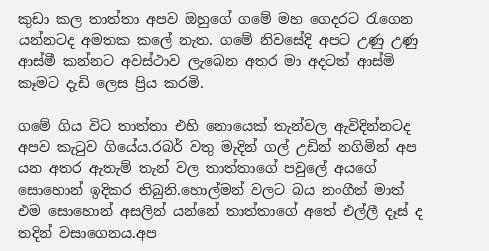කුඩා කල තාත්තා අපව ඔහුගේ ගමේ මහ ගෙදරට රැගෙන යන්නටද අමතක කලේ නැත. ගමේ නිවසේදි අපට උණු උණු ආස්මී කන්නට අවස්ථාව ලැබෙන අතර මා අදටත් ආස්මි කෑමට දැඩි ලෙස ප්‍රිය කරමි.

ගමේ ගිය විට තාත්තා එහි නොයෙක් තැන්වල ඇවිදින්නටද අපව කැටුව ගියේය.රබර් වතු මැදින් ගල් උඩින් නගිමින් අප යන අතර ඇතැම් තැන් වල තාත්තාගේ පවුලේ අයගේ සොහොන් ඉදිකර තිබුනි.හොල්මන් වලට බය නංගීත් මාත් එම සොහොන් අසලින් යන්නේ තාත්තාගේ අතේ එල්ලී දෑස් ද තදින් වසාගෙනය.අප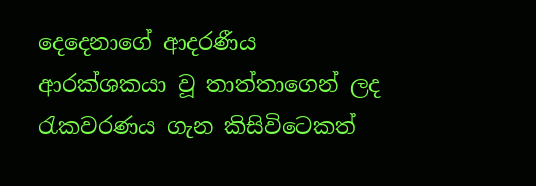දෙදෙනාගේ ආදරණීය ආරක්ශකයා වූ තාත්තාගෙන් ලද රැකවරණය ගැන කිසිවිටෙකත්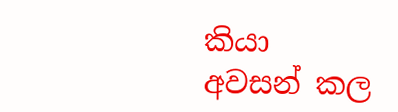කියා අවසන් කල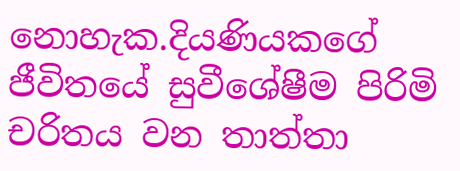නොහැක.දියණියකගේ ජීවිතයේ සුවීශේෂීම පිරිමි චරිතය වන තාත්තා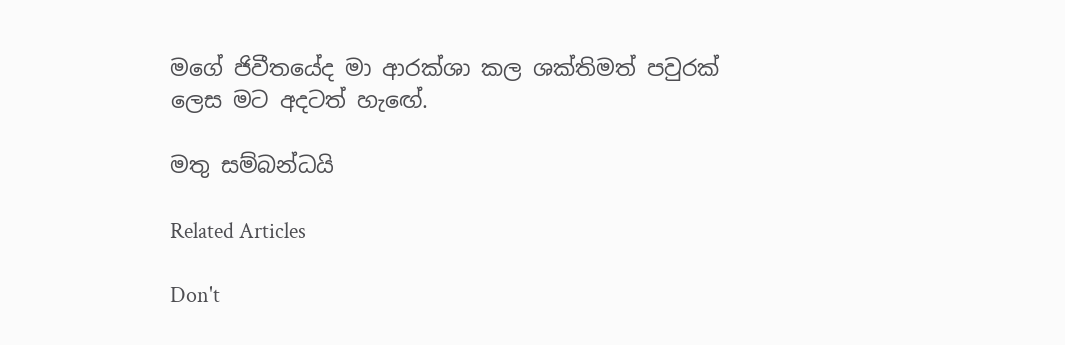මගේ ජිවීතයේද මා ආරක්ශා කල ශක්තිමත් පවුරක් ලෙස මට අදටත් හැඟේ.

මතු සම්බන්ධයි

Related Articles

Don't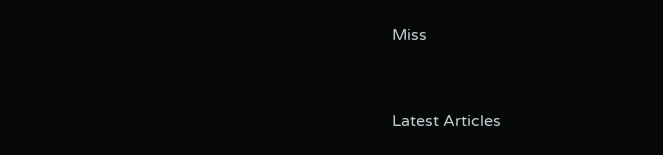Miss


Latest Articles